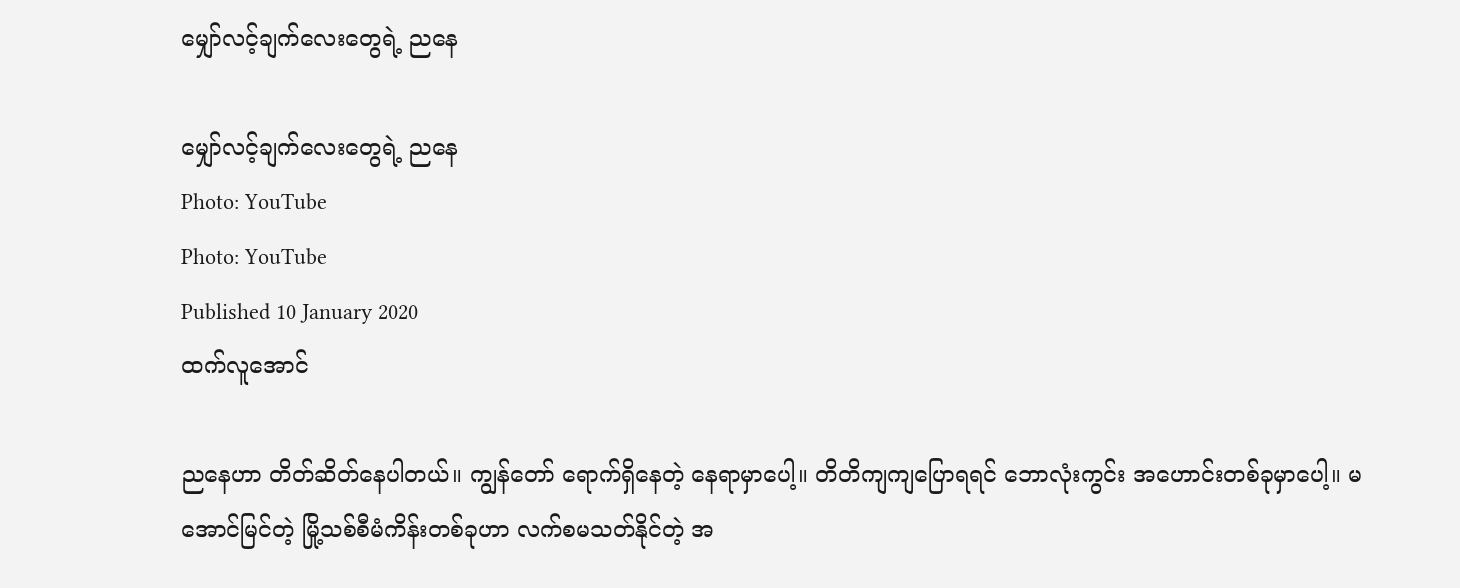မျှော်လင့်ချက်လေးတွေရဲ့ ညနေ

မျှော်လင့်ချက်လေးတွေရဲ့ ညနေ
Photo: YouTube
Photo: YouTube
Published 10 January 2020
ထက်လူအောင်

ညနေဟာ တိတ်ဆိတ်နေပါတယ်။ ကျွန်တော် ရောက်ရှိနေတဲ့ နေရာမှာပေါ့။ တိတိကျကျပြောရရင် ဘောလုံးကွင်း အဟောင်းတစ်ခုမှာပေါ့။ မအောင်မြင်တဲ့ မြို့သစ်စီမံကိန်းတစ်ခုဟာ လက်စမသတ်နိုင်တဲ့ အ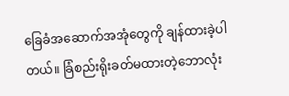ခြေခံအဆောက်အအုံတွေကို ချန်ထားခဲ့ပါတယ်။ ခြံစည်းရိုးခတ်မထားတဲ့ဘောလုံး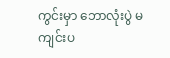ကွင်းမှာ ဘောလုံးပွဲ မကျင်းပ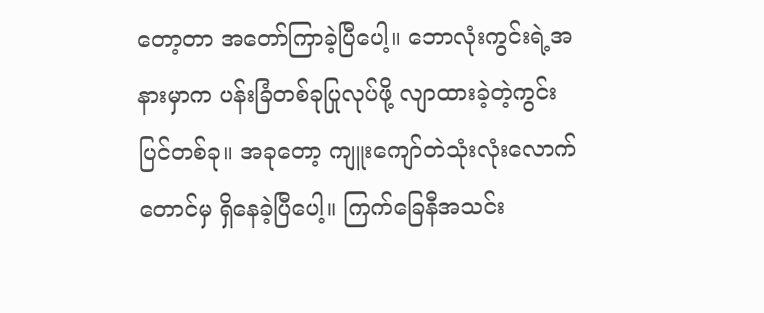တော့တာ အတော်ကြာခဲ့ပြီပေါ့။ ဘောလုံးကွင်းရဲ့အနားမှာက ပန်းခြံတစ်ခုပြုလုပ်ဖို့ လျာထားခဲ့တဲ့ကွင်းပြင်တစ်ခု။ အခုတော့ ကျူးကျော်တဲသုံးလုံးလောက်တောင်မှ ရှိနေခဲ့ပြီပေါ့။ ကြက်ခြေနီအသင်း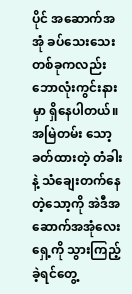ပိုင် အဆောက်အအုံ ခပ်သေးသေးတစ်ခုကလည်း ဘောလုံးကွင်းနားမှာ ရှိနေပါတယ်။ အမြဲတမ်း သော့ခတ်ထားတဲ့ တံခါးနဲ့ သံချေးတက်နေတဲ့သော့ကို အဲဒီအဆောက်အအုံလေးရှေ့ကို သွားကြည့်ခဲ့ရင်တွေ့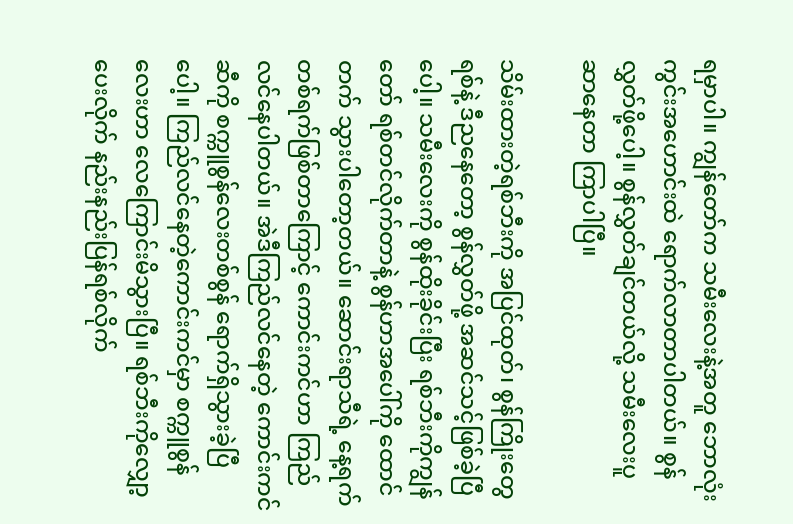ရမှာပါ။ ကျွန်တော်က သမီးလေးနဲ့အတူ ဘောလုံးကွင်းအဟောင်းထဲ ရောက်လာတာပါတယ်။ စွန်လွှတ်ဖို့ပေါ့။ စွန်လွှတ်ချင်တယ်လို့ သမီးလေးပူဆာနေတာ ကြာပါပြီ။

သိမ်းထားတဲ့ရစ်ဘီးကို အပြင်ထုတ်၊ စွန်ကြိုးတွေ ရစ်နဲ့ ဒီညနေတော့ စွန်လွှတ်ဖို့ အဆင်သင့်ဖြစ်ခဲ့ပြီပေါ့။ သမီးလေးကို စွန်ထိုးခိုင်းပြီး ရစ်ဘီးကိုကျွန်တော် ရစ်တင်လိုက်တာနဲ့ စွန်ဟာအပေါ်ကို ထောင်တက် သွားပါတော့တယ်။ ဆောင်းရာသီရဲ့ နေ့ရက်တစ်ရက်ဖြစ်တာကြောင့် ကောင်းကင်ဟာ ကြည်လင်နေပါတယ်။ အဲဒီကြည်လင်နေတဲ့ ကောင်းကင်ဆီကို စက္ကူစွန်လေးတစ်စွန် ရောက်ရှိသွားခဲ့ပြီပေါ့။ ကြည်လင်နေတဲ့ကောင်းကင်မှာ စက္ကူစွန်လေးဟာ လေကြောင်းမိသွားပြီ။ ရစ်ဘီးကိုလျှော့ပေးလိုက် နည်းနည်းပြန်ရစ်လိုက်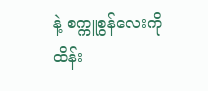နဲ့ စက္ကူစွန်လေးကို ထိန်း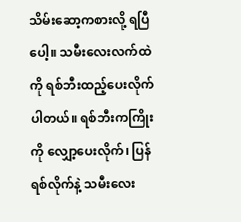သိမ်းဆော့ကစားလို့ ရပြီပေါ့။ သမီးလေးလက်ထဲကို ရစ်ဘီးထည့်ပေးလိုက်ပါတယ်။ ရစ်ဘီးကကြိုးကို လျှော့ပေးလိုက်၊ ပြန်ရစ်လိုက်နဲ့ သမီးလေး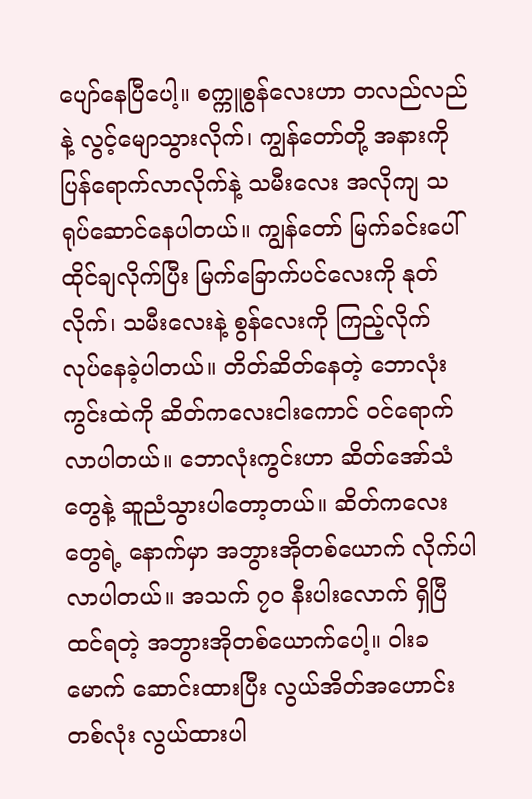ပျော်နေပြီပေါ့။ စက္ကူစွန်လေးဟာ တလည်လည်နဲ့ လွင့်မျောသွားလိုက်၊ ကျွန်တော်တို့ အနားကို ပြန်ရောက်လာလိုက်နဲ့ သမီးလေး အလိုကျ သရုပ်ဆောင်နေပါတယ်။ ကျွန်တော် မြက်ခင်းပေါ်ထိုင်ချလိုက်ပြီး မြက်ခြောက်ပင်လေးကို နုတ်လိုက်၊ သမီးလေးနဲ့ စွန်လေးကို ကြည့်လိုက် လုပ်နေခဲ့ပါတယ်။ တိတ်ဆိတ်နေတဲ့ ဘောလုံးကွင်းထဲကို ဆိတ်ကလေးငါးကောင် ဝင်ရောက်လာပါတယ်။ ဘောလုံးကွင်းဟာ ဆိတ်အော်သံတွေနဲ့ ဆူညံသွားပါတော့တယ်။ ဆိတ်ကလေးတွေရဲ့ နောက်မှာ အဘွားအိုတစ်ယောက် လိုက်ပါလာပါတယ်။ အသက် ၇၀ နီးပါးလောက် ရှိပြီ ထင်ရတဲ့ အဘွားအိုတစ်ယောက်ပေါ့။ ၀ါးခမောက် ဆောင်းထားပြီး လွယ်အိတ်အဟောင်းတစ်လုံး လွယ်ထားပါ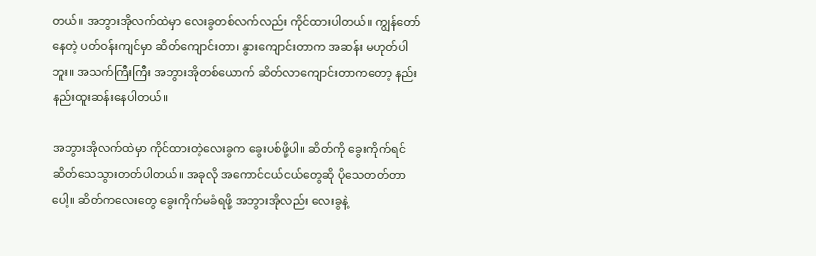တယ်။ အဘွားအိုလက်ထဲမှာ လေးခွတစ်လက်လည်း ကိုင်ထားပါတယ်။ ကျွန်တော်နေတဲ့ ပတ်ဝန်းကျင်မှာ ဆိတ်ကျောင်းတာ၊ နွားကျောင်းတာက အဆန်း မဟုတ်ပါဘူး။ အသက်ကြီးကြီး အဘွားအိုတစ်ယောက် ဆိတ်လာကျောင်းတာကတော့ နည်းနည်းထူးဆန်းနေပါတယ်။

အဘွားအိုလက်ထဲမှာ ကိုင်ထားတဲ့လေးခွက ခွေးပစ်ဖို့ပါ။ ဆိတ်ကို ခွေးကိုက်ရင် ဆိတ်သေသွားတတ်ပါတယ်။ အခုလို အကောင်ငယ်ငယ်တွေဆို ပိုသေတတ်တာပေါ့။ ဆိတ်ကလေးတွေ ခွေးကိုက်မခံရဖို့ အဘွားအိုလည်း လေးခွနဲ့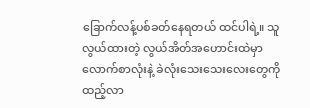ခြောက်လန့်ပစ်ခတ်နေရတယ် ထင်ပါရဲ့။ သူ လွယ်ထားတဲ့ လွယ်အိတ်အဟောင်းထဲမှာ လောက်စာလုံးနဲ့ ခဲလုံးသေးသေးလေးတွေကို ထည့်လာ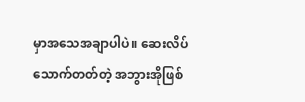မှာအသေအချာပါပဲ။ ဆေးလိပ်သောက်တတ်တဲ့ အဘွားအိုဖြစ်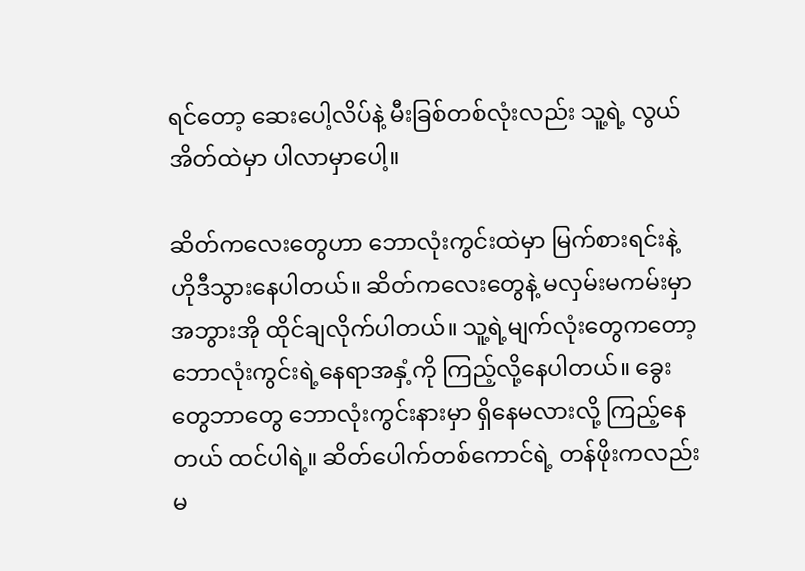ရင်တော့ ဆေးပေါ့လိပ်နဲ့ မီးခြစ်တစ်လုံးလည်း သူ့ရဲ့ လွယ်အိတ်ထဲမှာ ပါလာမှာပေါ့။

ဆိတ်ကလေးတွေဟာ ဘောလုံးကွင်းထဲမှာ မြက်စားရင်းနဲ့ ဟိုဒီသွားနေပါတယ်။ ဆိတ်ကလေးတွေနဲ့ မလှမ်းမကမ်းမှာ အဘွားအို ထိုင်ချလိုက်ပါတယ်။ သူ့ရဲ့မျက်လုံးတွေကတော့ ဘောလုံးကွင်းရဲ့နေရာအနှံ့ကို ကြည့်လို့နေပါတယ်။ ခွေးတွေဘာတွေ ဘောလုံးကွင်းနားမှာ ရှိနေမလားလို့ ကြည့်နေတယ် ထင်ပါရဲ့။ ဆိတ်ပေါက်တစ်ကောင်ရဲ့ တန်ဖိုးကလည်း မ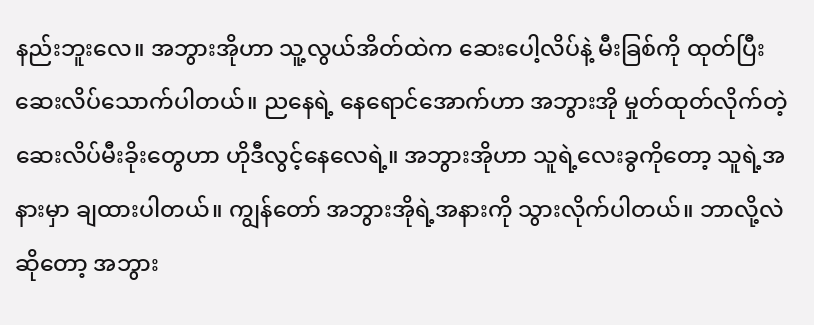နည်းဘူးလေ။ အဘွားအိုဟာ သူ့လွယ်အိတ်ထဲက ဆေးပေါ့လိပ်နဲ့ မီးခြစ်ကို ထုတ်ပြီး ဆေးလိပ်သောက်ပါတယ်။ ညနေရဲ့ နေရောင်အောက်ဟာ အဘွားအို မှုတ်ထုတ်လိုက်တဲ့ ဆေးလိပ်မီးခိုးတွေဟာ ဟိုဒီလွင့်နေလေရဲ့။ အဘွားအိုဟာ သူရဲ့လေးခွကိုတော့ သူရဲ့အနားမှာ ချထားပါတယ်။ ကျွန်တော် အဘွားအိုရဲ့အနားကို သွားလိုက်ပါတယ်။ ဘာလို့လဲဆိုတော့ အဘွား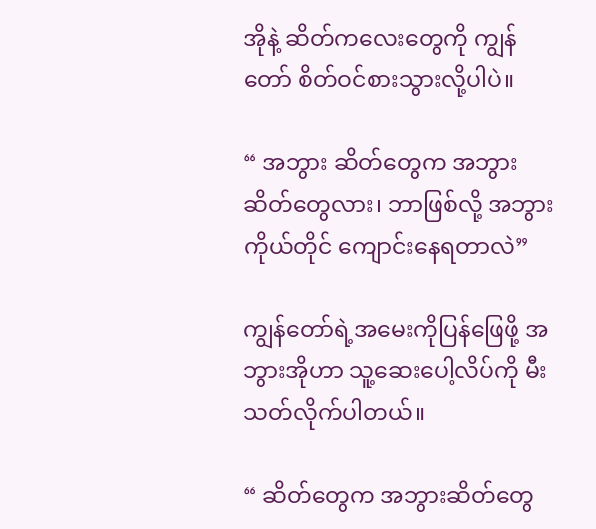အိုနဲ့ ဆိတ်ကလေးတွေကို ကျွန်တော် စိတ်ဝင်စားသွားလို့ပါပဲ။

“ အဘွား ဆိတ်တွေက အဘွားဆိတ်တွေလား၊ ဘာဖြစ်လို့ အဘွားကိုယ်တိုင် ကျောင်းနေရတာလဲ”

ကျွန်တော်ရဲ့အမေးကိုပြန်ဖြေဖို့ အဘွားအိုဟာ သူ့ဆေးပေါ့လိပ်ကို မီးသတ်လိုက်ပါတယ်။

“ ဆိတ်တွေက အဘွားဆိတ်တွေ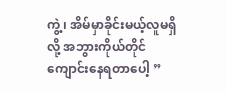ကွဲ့၊ အိမ်မှာခိုင်းမယ့်လူမရှိလို့ အဘွားကိုယ်တိုင် ကျောင်းနေရတာပေါ့ ”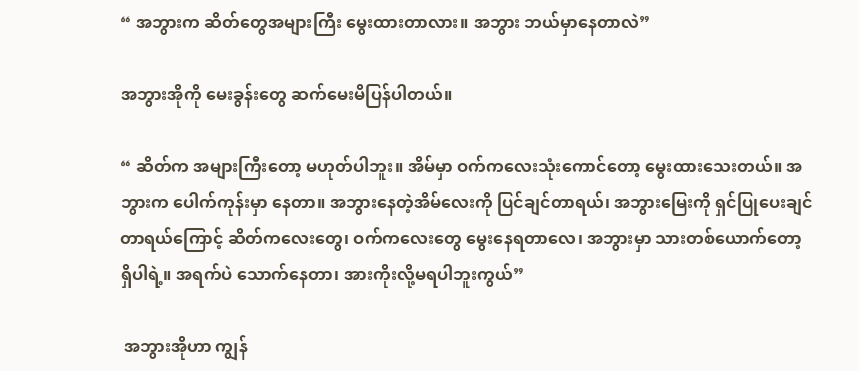“ အဘွားက ဆိတ်တွေအများကြီး မွေးထားတာလား။ အဘွား ဘယ်မှာနေတာလဲ”

အဘွားအိုကို မေးခွန်းတွေ ဆက်မေးမိပြန်ပါတယ်။

“ ဆိတ်က အများကြီးတော့ မဟုတ်ပါဘူး။ အိမ်မှာ ဝက်ကလေးသုံးကောင်တော့ မွေးထားသေးတယ်။ အဘွားက ပေါက်ကုန်းမှာ နေတာ။ အဘွားနေတဲ့အိမ်လေးကို ပြင်ချင်တာရယ်၊ အဘွားမြေးကို ရှင်ပြုပေးချင်တာရယ်ကြောင့် ဆိတ်ကလေးတွေ၊ ဝက်ကလေးတွေ မွေးနေရတာလေ၊ အဘွားမှာ သားတစ်ယောက်တော့ ရှိပါရဲ့။ အရက်ပဲ သောက်နေတာ၊ အားကိုးလို့မရပါဘူးကွယ်”

 အဘွားအိုဟာ ကျွန်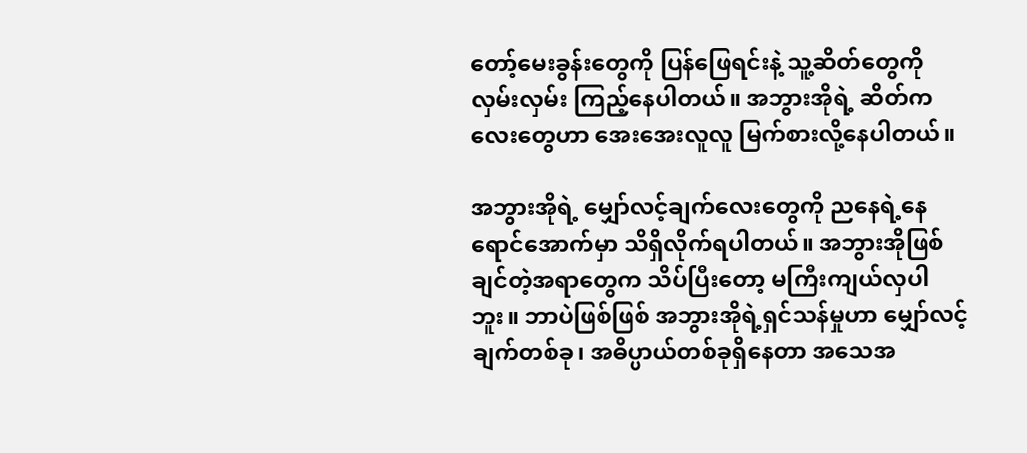တော့်မေးခွန်းတွေကို ပြန်ဖြေရင်းနဲ့ သူ့ဆိတ်တွေကို လှမ်းလှမ်း ကြည့်နေပါတယ်။ အဘွားအိုရဲ့ ဆိတ်ကလေးတွေဟာ အေးအေးလူလူ မြက်စားလို့နေပါတယ်။

အဘွားအိုရဲ့ မျှော်လင့်ချက်လေးတွေကို ညနေရဲ့နေရောင်အောက်မှာ သိရှိလိုက်ရပါတယ်။ အဘွားအိုဖြစ်ချင်တဲ့အရာတွေက သိပ်ပြီးတော့ မကြီးကျယ်လှပါဘူး။ ဘာပဲဖြစ်ဖြစ် အဘွားအိုရဲ့ရှင်သန်မှုဟာ မျှော်လင့်ချက်တစ်ခု၊ အဓိပ္ပာယ်တစ်ခုရှိနေတာ အသေအ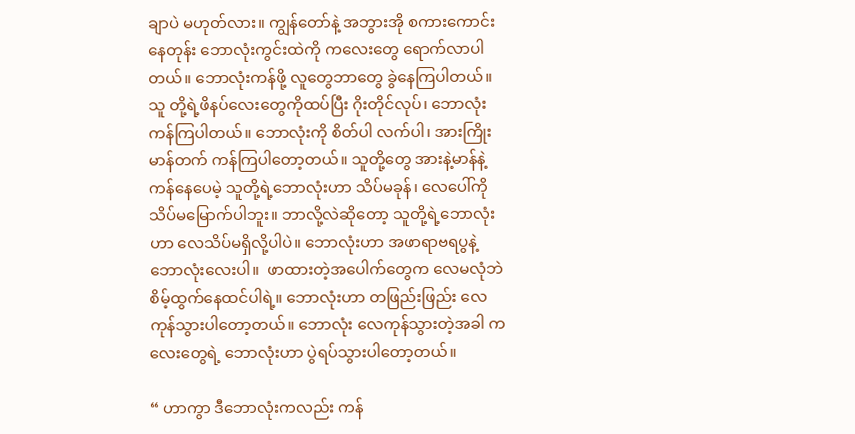ချာပဲ မဟုတ်လား။ ကျွန်တော်နဲ့ အဘွားအို စကားကောင်းနေတုန်း ဘောလုံးကွင်းထဲကို ကလေးတွေ ရောက်လာပါတယ်။ ဘောလုံးကန်ဖို့ လူတွေဘာတွေ ခွဲနေကြပါတယ်။ သူ တို့ရဲ့ဖိနပ်လေးတွေကိုထပ်ပြီး ဂိုးတိုင်လုပ်၊ ဘောလုံးကန်ကြပါတယ်။ ဘောလုံးကို စိတ်ပါ လက်ပါ၊ အားကြိုးမာန်တက် ကန်ကြပါတော့တယ်။ သူတို့တွေ အားနဲ့မာန်နဲ့ ကန်နေပေမဲ့ သူတို့ရဲ့ဘောလုံးဟာ သိပ်မခုန်၊ လေပေါ်ကို သိပ်မမြောက်ပါဘူး။ ဘာလို့လဲဆိုတော့ သူတို့ရဲ့ဘောလုံးဟာ လေသိပ်မရှိလို့ပါပဲ။ ဘောလုံးဟာ အဖာရာဗရပွနဲ့ ဘောလုံးလေးပါ။  ဖာထားတဲ့အပေါက်တွေက လေမလုံဘဲ စိမ့်ထွက်နေထင်ပါရဲ့။ ဘောလုံးဟာ တဖြည်းဖြည်း လေကုန်သွားပါတော့တယ်။ ဘောလုံး လေကုန်သွားတဲ့အခါ ကလေးတွေရဲ့ ဘောလုံးဟာ ပွဲရပ်သွားပါတော့တယ်။

“ ဟာကွာ ဒီဘောလုံးကလည်း ကန်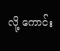လို့ ကောင်း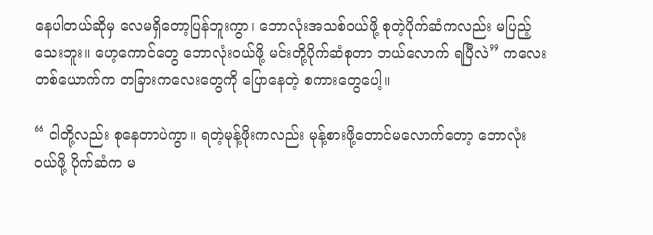နေပါတယ်ဆိုမှ လေမရှိတော့ပြန်ဘူးကွာ၊ ဘောလုံးအသစ်ဝယ်ဖို့ စုတဲ့ပိုက်ဆံကလည်း မပြည့်သေးဘူး။ ဟေ့ကောင်တွေ ဘောလုံးဝယ်ဖို့ မင်းတို့ပိုက်ဆံစုတာ ဘယ်လောက် ရပြီလဲ” ကလေးတစ်ယောက်က တခြားကလေးတွေကို ပြောနေတဲ့ စကားတွေပေါ့။

“ ငါတို့လည်း စုနေတာပဲကွာ။ ရတဲ့မုန့်ဖိုးကလည်း မုန့်စားဖို့တောင်မလောက်တော့ ဘောလုံးဝယ်ဖို့ ပိုက်ဆံက မ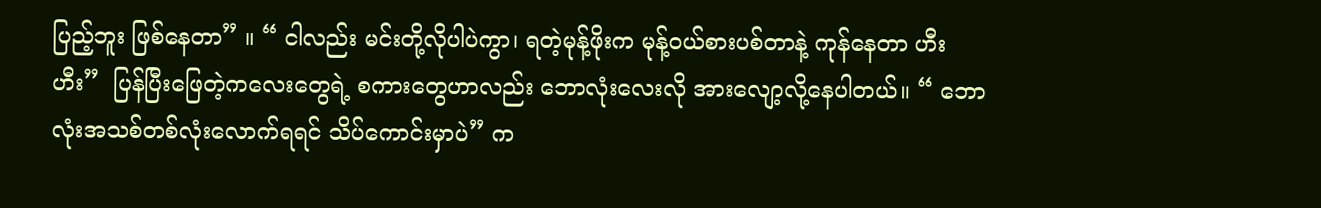ပြည့်ဘူး ဖြစ်နေတာ” ။ “ ငါလည်း မင်းတို့လိုပါပဲကွာ၊ ရတဲ့မုန့်ဖိုးက မုန့်ဝယ်စားပစ်တာနဲ့ ကုန်နေတာ ဟီးဟီး”  ပြန်ပြီးဖြေတဲ့ကလေးတွေရဲ့ စကားတွေဟာလည်း ဘောလုံးလေးလို အားလျော့လို့နေပါတယ်။ “ ဘောလုံးအသစ်တစ်လုံးလောက်ရရင် သိပ်ကောင်းမှာပဲ” က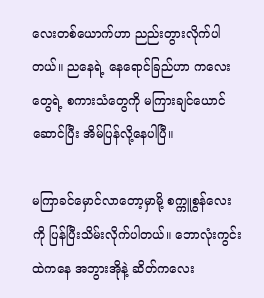လေးတစ်ယောက်ဟာ ညည်းတွားလိုက်ပါတယ်။ ညနေရဲ့ နေရောင်ခြည်ဟာ ကလေးတွေရဲ့ စကားသံတွေကို မကြားချင်ယောင်ဆောင်ပြီး အိမ်ပြန်လို့နေပါပြီ။

မကြာခင်မှောင်လာတော့မှာမို့ စက္ကူစွန်လေးကို ပြန်ပြီးသိမ်းလိုက်ပါတယ်။ ဘောလုံးကွင်းထဲကနေ အဘွားအိုနဲ့ ဆိတ်ကလေး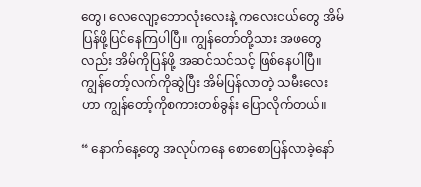တွေ၊ လေလျော့ဘောလုံးလေးနဲ့ ကလေးငယ်တွေ အိမ်ပြန်ဖို့ပြင်နေကြပါပြီ။ ကျွန်တော်တို့သား အဖတွေလည်း အိမ်ကိုပြန်ဖို့ အဆင်သင်သင့် ဖြစ်နေပါပြီ။ ကျွန်တော့်လက်ကိုဆွဲပြီး အိမ်ပြန်လာတဲ့ သမီးလေးဟာ ကျွန်တော့်ကိုစကားတစ်ခွန်း ပြောလိုက်တယ်။

“ နောက်နေ့တွေ အလုပ်ကနေ စောစောပြန်လာခဲ့နော်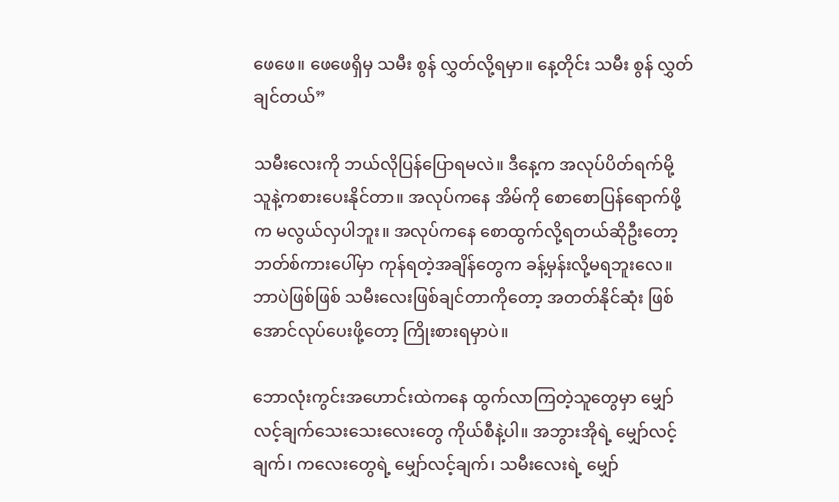ဖေဖေ။ ဖေဖေရှိမှ သမီး စွန် လွှတ်လို့ရမှာ။ နေ့တိုင်း သမီး စွန် လွှတ်ချင်တယ်”

သမီးလေးကို ဘယ်လိုပြန်ပြောရမလဲ။ ဒီနေ့က အလုပ်ပိတ်ရက်မို့ သူနဲ့ကစားပေးနိုင်တာ။ အလုပ်ကနေ အိမ်ကို စောစောပြန်ရောက်ဖို့က မလွယ်လှပါဘူး။ အလုပ်ကနေ စောထွက်လို့ရတယ်ဆိုဦးတော့ ဘတ်စ်ကားပေါ်မှာ ကုန်ရတဲ့အချိန်တွေက ခန့်မှန်းလို့မရဘူးလေ။ ဘာပဲဖြစ်ဖြစ် သမီးလေးဖြစ်ချင်တာကိုတော့ အတတ်နိုင်ဆုံး ဖြစ်အောင်လုပ်ပေးဖို့တော့ ကြိုးစားရမှာပဲ။

ဘောလုံးကွင်းအဟောင်းထဲကနေ ထွက်လာကြတဲ့သူတွေမှာ မျှော်လင့်ချက်သေးသေးလေးတွေ ကိုယ်စီနဲ့ပါ။ အဘွားအိုရဲ့ မျှော်လင့်ချက်၊ ကလေးတွေရဲ့ မျှော်လင့်ချက်၊ သမီးလေးရဲ့ မျှော်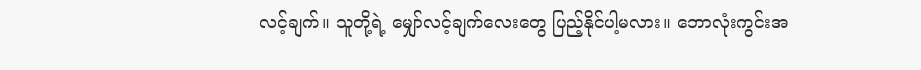လင့်ချက်။ သူတို့ရဲ့ မျှော်လင့်ချက်လေးတွေ ပြည့်နိုင်ပါ့မလား။ ဘောလုံးကွင်းအ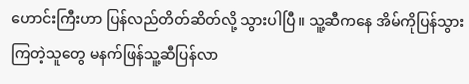ဟောင်းကြီးဟာ ပြန်လည်တိတ်ဆိတ်လို့ သွားပါပြီ။ သူ့ဆီကနေ အိမ်ကိုပြန်သွားကြတဲ့သူတွေ မနက်ဖြန်သူ့ဆီပြန်လာ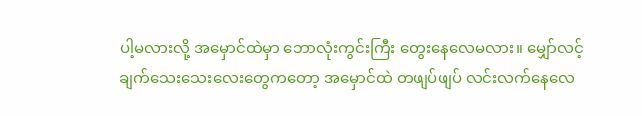ပါ့မလားလို့ အမှောင်ထဲမှာ ဘောလုံးကွင်းကြီး တွေးနေလေမလား။ မျှော်လင့်ချက်သေးသေးလေးတွေကတော့ အမှောင်ထဲ တဖျပ်ဖျပ် လင်းလက်နေလေ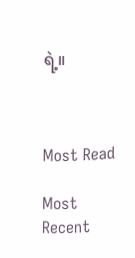ရဲ့။



Most Read

Most Recent